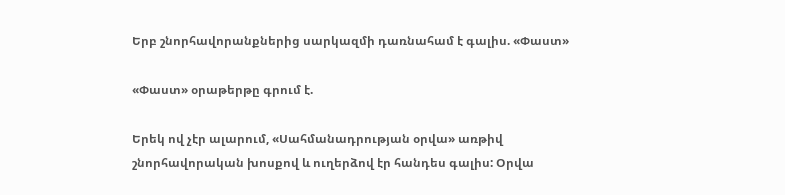Երբ շնորհավորանքներից սարկազմի դառնահամ է գալիս. «Փաստ»

«Փաստ» օրաթերթը գրում է.

Երեկ ով չէր ալարում, «Սահմանադրության օրվա» առթիվ շնորհավորական խոսքով և ուղերձով էր հանդես գալիս: Օրվա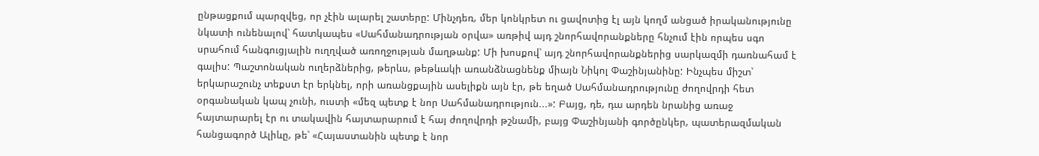ընթացքում պարզվեց, որ չէին ալարել շատերը: Մինչդեռ, մեր կոնկրետ ու ցավոտից էլ այն կողմ անցած իրականությունը նկատի ունենալով՝ հատկապես «Սահմանադրության օրվա» առթիվ այդ շնորհավորանքները հնչում էին որպես սգո սրահում հանգուցյալին ուղղված առողջության մաղթանք: Մի խոսքով՝ այդ շնորհավորանքներից սարկազմի դառնահամ է գալիս: Պաշտոնական ուղերձներից, թերևս, թեթևակի առանձնացնենք միայն Նիկոլ Փաշինյանինը: Ինչպես միշտ՝ երկարաշունչ տեքստ էր երկնել, որի առանցքային ասելիքն այն էր, թե եղած Սահմանադրությունը ժողովրդի հետ օրգանական կապ չունի, ուստի «մեզ պետք է նոր Սահմանադրություն...»: Բայց, դե, դա արդեն նրանից առաջ հայտարարել էր ու տակավին հայտարարում է հայ ժողովրդի թշնամի, բայց Փաշինյանի գործընկեր, պատերազմական հանցագործ Ալիևը, թե՝ «Հայաստանին պետք է նոր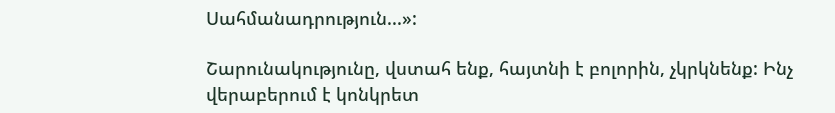Սահմանադրություն...»:

Շարունակությունը, վստահ ենք, հայտնի է բոլորին, չկրկնենք: Ինչ վերաբերում է կոնկրետ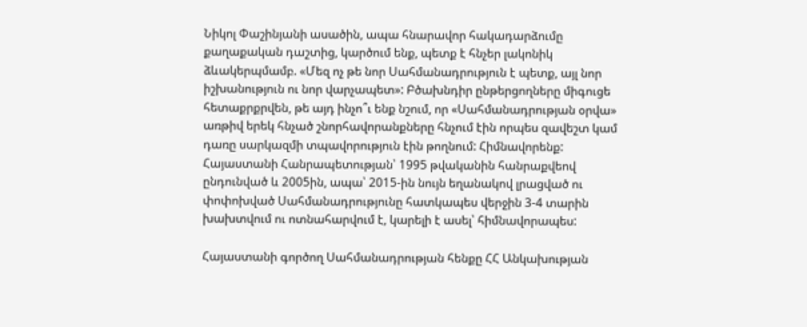Նիկոլ Փաշինյանի ասածին, ապա հնարավոր հակադարձումը քաղաքական դաշտից, կարծում ենք, պետք է հնչեր լակոնիկ ձևակերպմամբ. «Մեզ ոչ թե նոր Սահմանադրություն է պետք, այլ նոր իշխանություն ու նոր վարչապետ»: Բծախնդիր ընթերցողները միգուցե հետաքրքրվեն, թե այդ ինչո՞ւ ենք նշում, որ «Սահմանադրության օրվա» առթիվ երեկ հնչած շնորհավորանքները հնչում էին որպես զավեշտ կամ դառը սարկազմի տպավորություն էին թողնում: Հիմնավորենք: Հայաստանի Հանրապետության՝ 1995 թվականին հանրաքվեով ընդունված և 2005ին, ապա՝ 2015-ին նույն եղանակով լրացված ու փոփոխված Սահմանադրությունը հատկապես վերջին 3-4 տարին խախտվում ու ոտնահարվում է, կարելի է ասել՝ հիմնավորապես:

Հայաստանի գործող Սահմանադրության հենքը ՀՀ Անկախության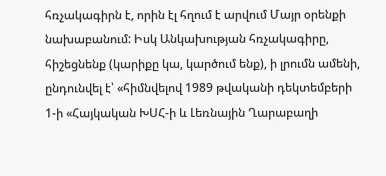հռչակագիրն է, որին էլ հղում է արվում Մայր օրենքի նախաբանում: Իսկ Անկախության հռչակագիրը, հիշեցնենք (կարիքը կա, կարծում ենք), ի լրումն ամենի, ընդունվել է՝ «հիմնվելով 1989 թվականի դեկտեմբերի 1-ի «Հայկական ԽՍՀ-ի և Լեռնային Ղարաբաղի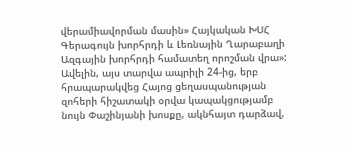վերամիավորման մասին» Հայկական ԽՍՀ Գերագույն խորհրդի և Լեռնային Ղարաբաղի Ազգային խորհրդի համատեղ որոշման վրա»: Ավելին, այս տարվա ապրիլի 24-ից, երբ հրապարակվեց Հայոց ցեղասպանության զոհերի հիշատակի օրվա կապակցությամբ նույն Փաշինյանի խոսքը, ակնհայտ դարձավ,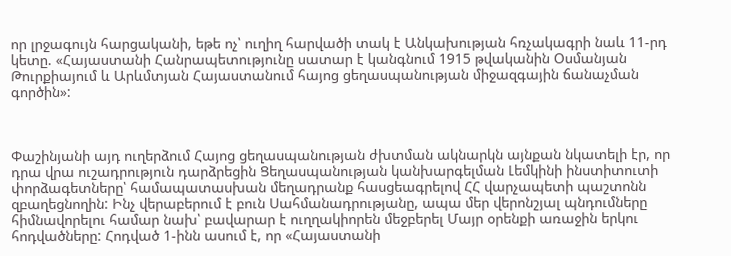որ լրջագույն հարցականի, եթե ոչ՝ ուղիղ հարվածի տակ է Անկախության հռչակագրի նաև 11-րդ կետը. «Հայաստանի Հանրապետությունը սատար է կանգնում 1915 թվականին Օսմանյան Թուրքիայում և Արևմտյան Հայաստանում հայոց ցեղասպանության միջազգային ճանաչման գործին»:



Փաշինյանի այդ ուղերձում Հայոց ցեղասպանության ժխտման ակնարկն այնքան նկատելի էր, որ դրա վրա ուշադրություն դարձրեցին Ցեղասպանության կանխարգելման Լեմկինի ինստիտուտի փորձագետները՝ համապատասխան մեղադրանք հասցեագրելով ՀՀ վարչապետի պաշտոնն զբաղեցնողին: Ինչ վերաբերում է բուն Սահմանադրությանը, ապա մեր վերոնշյալ պնդումները հիմնավորելու համար նախ՝ բավարար է ուղղակիորեն մեջբերել Մայր օրենքի առաջին երկու հոդվածները: Հոդված 1-ինն ասում է, որ «Հայաստանի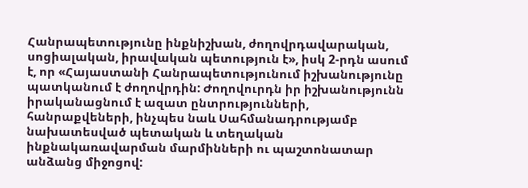Հանրապետությունը ինքնիշխան, ժողովրդավարական, սոցիալական, իրավական պետություն է», իսկ 2-րդն ասում է, որ «Հայաստանի Հանրապետությունում իշխանությունը պատկանում է ժողովրդին: Ժողովուրդն իր իշխանությունն իրականացնում է ազատ ընտրությունների, հանրաքվեների, ինչպես նաև Սահմանադրությամբ նախատեսված պետական և տեղական ինքնակառավարման մարմինների ու պաշտոնատար անձանց միջոցով: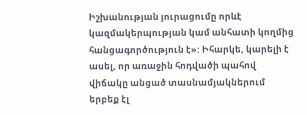Իշխանության յուրացումը որևէ կազմակերպության կամ անհատի կողմից հանցագործություն է»: Իհարկե, կարելի է ասել, որ առաջին հոդվածի պահով վիճակը անցած տասնամյակներում երբեք էլ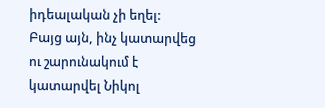իդեալական չի եղել: Բայց այն, ինչ կատարվեց ու շարունակում է կատարվել Նիկոլ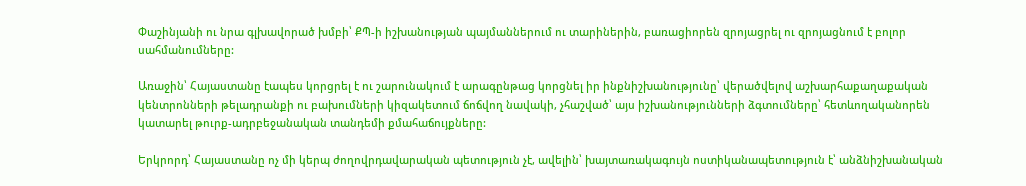Փաշինյանի ու նրա գլխավորած խմբի՝ ՔՊ-ի իշխանության պայմաններում ու տարիներին, բառացիորեն զրոյացրել ու զրոյացնում է բոլոր սահմանումները:

Առաջին՝ Հայաստանը էապես կորցրել է ու շարունակում է արագընթաց կորցնել իր ինքնիշխանությունը՝ վերածվելով աշխարհաքաղաքական կենտրոնների թելադրանքի ու բախումների կիզակետում ճոճվող նավակի, չհաշված՝ այս իշխանությունների ձգտումները՝ հետևողականորեն կատարել թուրք-ադրբեջանական տանդեմի քմահաճույքները:

Երկրորդ՝ Հայաստանը ոչ մի կերպ ժողովրդավարական պետություն չէ, ավելին՝ խայտառակագույն ոստիկանապետություն է՝ անձնիշխանական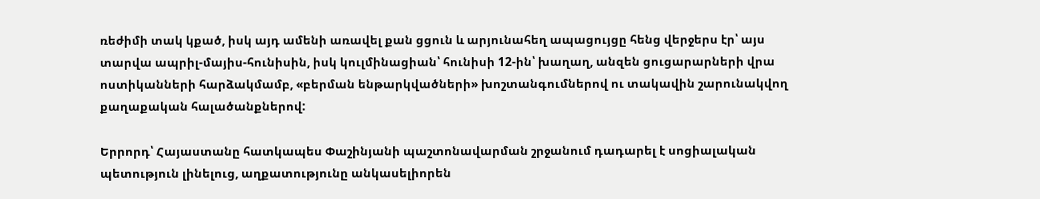ռեժիմի տակ կքած, իսկ այդ ամենի առավել քան ցցուն և արյունահեղ ապացույցը հենց վերջերս էր՝ այս տարվա ապրիլ-մայիս-հունիսին, իսկ կուլմինացիան՝ հունիսի 12-ին՝ խաղաղ, անզեն ցուցարարների վրա ոստիկանների հարձակմամբ, «բերման ենթարկվածների» խոշտանգումներով ու տակավին շարունակվող քաղաքական հալածանքներով:

Երրորդ՝ Հայաստանը հատկապես Փաշինյանի պաշտոնավարման շրջանում դադարել է սոցիալական պետություն լինելուց, աղքատությունը անկասելիորեն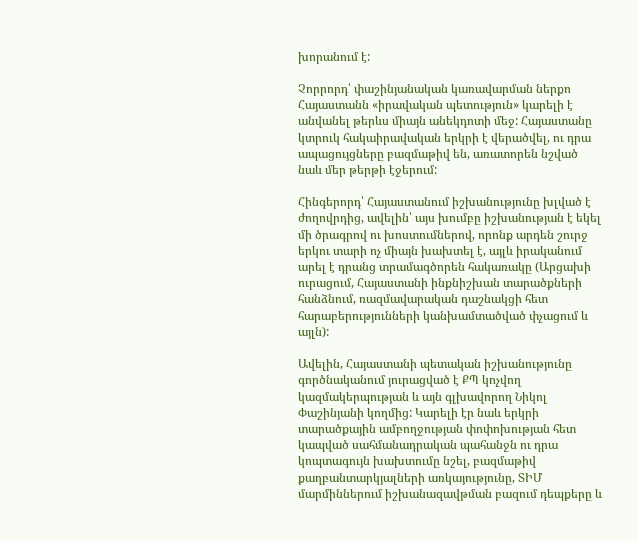խորանում է:

Չորրորդ՝ փաշինյանական կառավարման ներքո Հայաստանն «իրավական պետություն» կարելի է անվանել թերևս միայն անեկդոտի մեջ: Հայաստանը կտրուկ հակաիրավական երկրի է վերածվել, ու դրա ապացույցները բազմաթիվ են, առատորեն նշված նաև մեր թերթի էջերում:

Հինգերորդ՝ Հայաստանում իշխանությունը խլված է ժողովրդից, ավելին՝ այս խումբը իշխանության է եկել մի ծրագրով ու խոստումներով, որոնք արդեն շուրջ երկու տարի ոչ միայն խախտել է, այլև իրականում արել է դրանց տրամագծորեն հակառակը (Արցախի ուրացում, Հայաստանի ինքնիշխան տարածքների հանձնում, ռազմավարական դաշնակցի հետ հարաբերությունների կանխամտածված փչացում և այլն):

Ավելին, Հայաստանի պետական իշխանությունը գործնականում յուրացված է ՔՊ կոչվող կազմակերպության և այն գլխավորող Նիկոլ Փաշինյանի կողմից: Կարելի էր նաև երկրի տարածքային ամբողջության փոփոխության հետ կապված սահմանադրական պահանջն ու դրա կոպտագույն խախտումը նշել, բազմաթիվ քաղբանտարկյալների առկայությունը, ՏԻՄ մարմիններում իշխանազավթման բազում դեպքերը և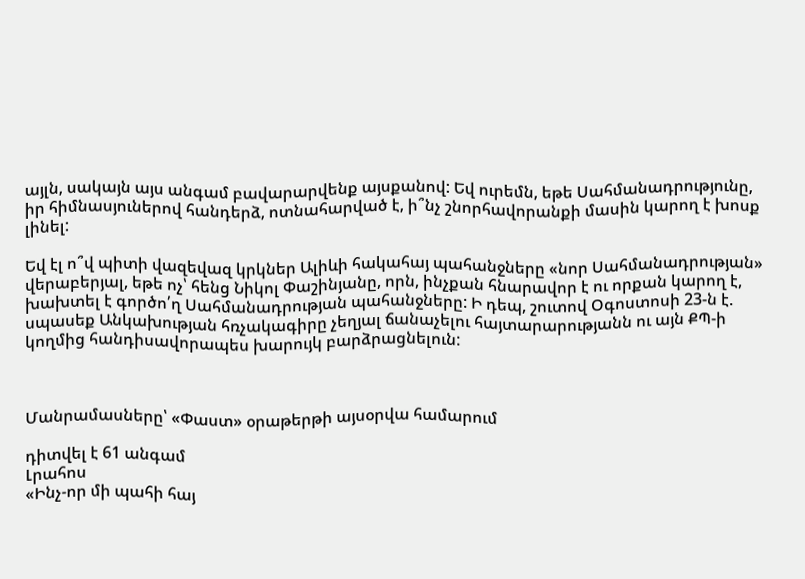այլն, սակայն այս անգամ բավարարվենք այսքանով: Եվ ուրեմն, եթե Սահմանադրությունը, իր հիմնասյուներով հանդերձ, ոտնահարված է, ի՞նչ շնորհավորանքի մասին կարող է խոսք լինել:

Եվ էլ ո՞վ պիտի վազեվազ կրկներ Ալիևի հակահայ պահանջները «նոր Սահմանադրության» վերաբերյալ, եթե ոչ՝ հենց Նիկոլ Փաշինյանը, որն, ինչքան հնարավոր է ու որքան կարող է, խախտել է գործո՛ղ Սահմանադրության պահանջները: Ի դեպ, շուտով Օգոստոսի 23-ն է. սպասեք Անկախության հռչակագիրը չեղյալ ճանաչելու հայտարարությանն ու այն ՔՊ-ի կողմից հանդիսավորապես խարույկ բարձրացնելուն:



Մանրամասները՝ «Փաստ» օրաթերթի այսօրվա համարում

դիտվել է 61 անգամ
Լրահոս
«Ինչ-որ մի պահի հայ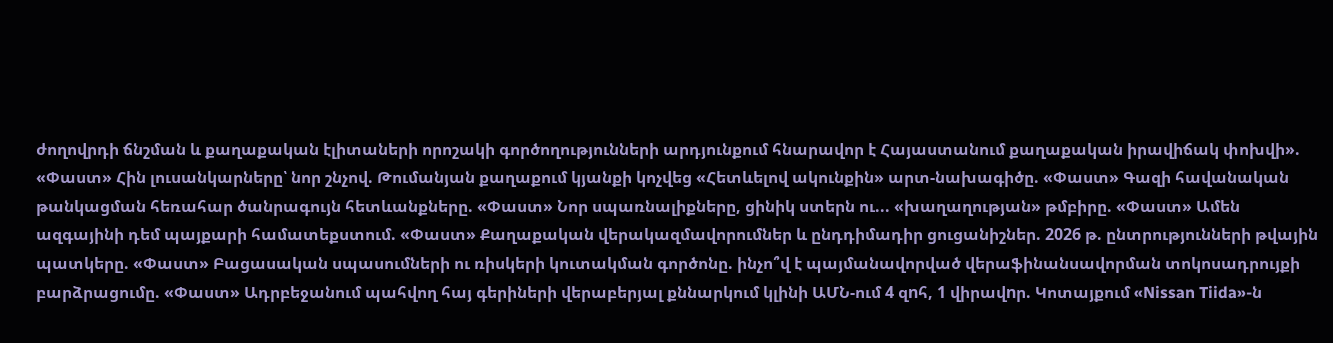ժողովրդի ճնշման և քաղաքական էլիտաների որոշակի գործողությունների արդյունքում հնարավոր է Հայաստանում քաղաքական իրավիճակ փոխվի». «Փաստ» Հին լուսանկարները՝ նոր շնչով. Թումանյան քաղաքում կյանքի կոչվեց «Հետևելով ակունքին» արտ-նախագիծը. «Փաստ» Գազի հավանական թանկացման հեռահար ծանրագույն հետևանքները. «Փաստ» Նոր սպառնալիքները, ցինիկ ստերն ու... «խաղաղության» թմբիրը. «Փաստ» Ամեն ազգայինի դեմ պայքարի համատեքստում. «Փաստ» Քաղաքական վերակազմավորումներ և ընդդիմադիր ցուցանիշներ. 2026 թ. ընտրությունների թվային պատկերը. «Փաստ» Բացասական սպասումների ու ռիսկերի կուտակման գործոնը. ինչո՞վ է պայմանավորված վերաֆինանսավորման տոկոսադրույքի բարձրացումը. «Փաստ» Ադրբեջանում պահվող հայ գերիների վերաբերյալ քննարկում կլինի ԱՄՆ-ում 4 զnհ, 1 վիրավnր. Կոտայքում «Nissan Tiida»-ն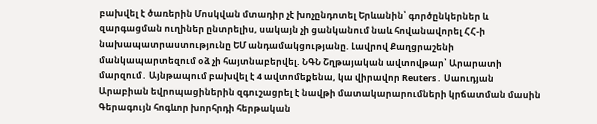բախվել է ծառերին Մոսկվան մտադիր չէ խոչընդոտել Երևանին՝ գործընկերներ և զարգացման ուղիներ ընտրելիս, սակայն չի ցանկանում նաև հովանավորել ՀՀ-ի նախապատրաստությունը ԵՄ անդամակցությանը. Լավրով Քաղցրաշենի մանկապարտեզում օձ չի հայտնաբերվել. ՆԳՆ Շղթայական ավտովթար՝ Արարատի մարզում․ Այնթապում բախվել է 4 ավտոմեքենա, կա վիրավոր Reuters․ Սաուդյան Արաբիան եվրոպացիներին զգուշացրել է նավթի մատակարարումների կրճատման մասին Գերագույն հոգևոր խորհրդի հերթական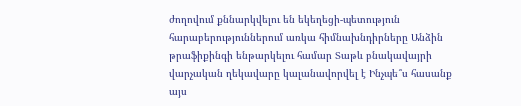ժողովում քննարկվելու են եկեղեցի-պետություն հարաբերություններում առկա հիմնախնդիրները Անձին թրաֆիքինգի ենթարկելու համար Տաթև բնակավայրի վարչական ղեկավարը կալանավորվել է Ինչպե՞ս հասանք այս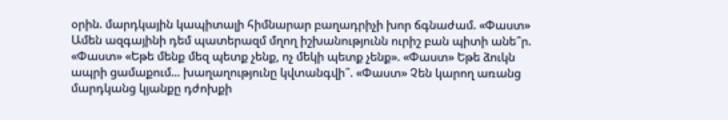օրին. մարդկային կապիտալի հիմնարար բաղադրիչի խոր ճգնաժամ. «Փաստ» Ամեն ազգայինի դեմ պատերազմ մղող իշխանությունն ուրիշ բան պիտի անե՞ր. «Փաստ» «Եթե մենք մեզ պետք չենք, ոչ մեկի պետք չենք». «Փաստ» Եթե ձուկն ապրի ցամաքում... խաղաղությունը կվտանգվի՞. «Փաստ» Չեն կարող առանց մարդկանց կյանքը դժոխքի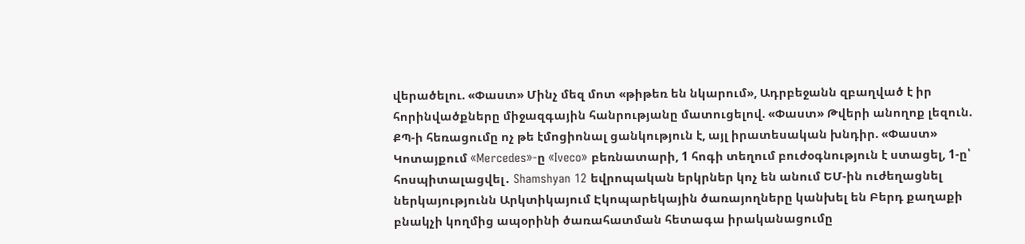վերածելու. «Փաստ» Մինչ մեզ մոտ «թիթեռ են նկարում», Ադրբեջանն զբաղված է իր հորինվածքները միջազգային հանրությանը մատուցելով. «Փաստ» Թվերի անողոք լեզուն. ՔՊ-ի հեռացումը ոչ թե էմոցիոնալ ցանկություն է, այլ իրատեսական խնդիր. «Փաստ» Կոտայքում «Mercedes»-ը «Iveco» բեռնատարի, 1 հոգի տեղում բուժօգնություն է ստացել, 1-ը՝ հոսպիտալացվել․ Shamshyan 12 եվրոպական երկրներ կոչ են անում ԵՄ-ին ուժեղացնել ներկայությունն Արկտիկայում Էկոպարեկային ծառայողները կանխել են Բերդ քաղաքի բնակչի կողմից ապօրինի ծառահատման հետագա իրականացումը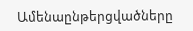Ամենաընթերցվածները